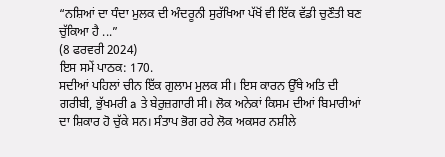“ਨਸ਼ਿਆਂ ਦਾ ਧੰਦਾ ਮੁਲਕ ਦੀ ਅੰਦਰੂਨੀ ਸੁਰੱਖਿਆ ਪੱਖੋਂ ਵੀ ਇੱਕ ਵੱਡੀ ਚੁਣੌਤੀ ਬਣ ਚੁੱਕਿਆ ਹੈ ...”
(8 ਫਰਵਰੀ 2024)
ਇਸ ਸਮੇਂ ਪਾਠਕ: 170.
ਸਦੀਆਂ ਪਹਿਲਾਂ ਚੀਨ ਇੱਕ ਗੁਲਾਮ ਮੁਲਕ ਸੀ। ਇਸ ਕਾਰਨ ਉੱਥੇ ਅਤਿ ਦੀ ਗਰੀਬੀ, ਭੁੱਖਮਰੀ a ਤੇ ਬੇਰੁਜ਼ਗਾਰੀ ਸੀ। ਲੋਕ ਅਨੇਕਾਂ ਕਿਸਮ ਦੀਆਂ ਬਿਮਾਰੀਆਂ ਦਾ ਸ਼ਿਕਾਰ ਹੋ ਚੁੱਕੇ ਸਨ। ਸੰਤਾਪ ਭੋਗ ਰਹੇ ਲੋਕ ਅਕਸਰ ਨਸ਼ੀਲੇ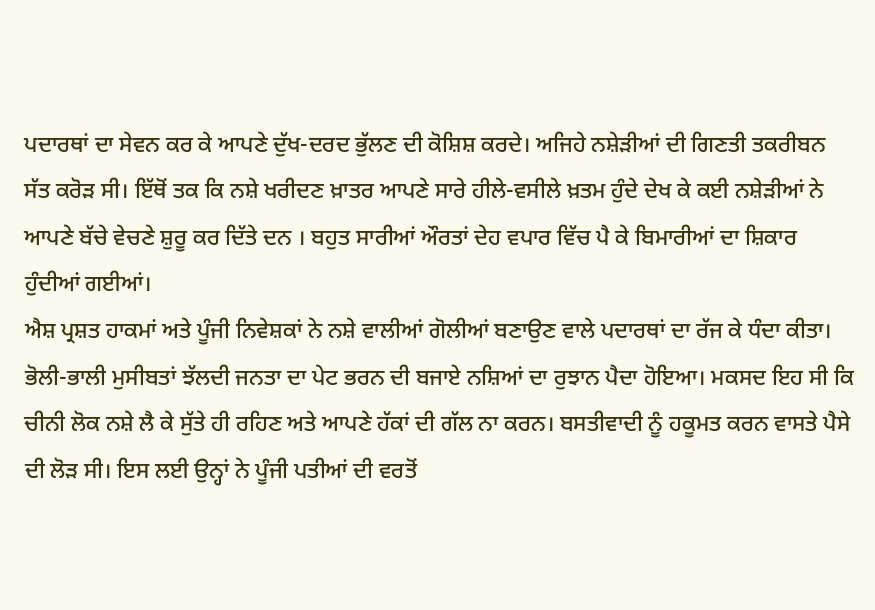ਪਦਾਰਥਾਂ ਦਾ ਸੇਵਨ ਕਰ ਕੇ ਆਪਣੇ ਦੁੱਖ-ਦਰਦ ਭੁੱਲਣ ਦੀ ਕੋਸ਼ਿਸ਼ ਕਰਦੇ। ਅਜਿਹੇ ਨਸ਼ੇੜੀਆਂ ਦੀ ਗਿਣਤੀ ਤਕਰੀਬਨ ਸੱਤ ਕਰੋੜ ਸੀ। ਇੱਥੋਂ ਤਕ ਕਿ ਨਸ਼ੇ ਖਰੀਦਣ ਖ਼ਾਤਰ ਆਪਣੇ ਸਾਰੇ ਹੀਲੇ-ਵਸੀਲੇ ਖ਼ਤਮ ਹੁੰਦੇ ਦੇਖ ਕੇ ਕਈ ਨਸ਼ੇੜੀਆਂ ਨੇ ਆਪਣੇ ਬੱਚੇ ਵੇਚਣੇ ਸ਼ੁਰੂ ਕਰ ਦਿੱਤੇ ਦਨ । ਬਹੁਤ ਸਾਰੀਆਂ ਔਰਤਾਂ ਦੇਹ ਵਪਾਰ ਵਿੱਚ ਪੈ ਕੇ ਬਿਮਾਰੀਆਂ ਦਾ ਸ਼ਿਕਾਰ ਹੁੰਦੀਆਂ ਗਈਆਂ।
ਐਸ਼ ਪ੍ਰਸ਼ਤ ਹਾਕਮਾਂ ਅਤੇ ਪੂੰਜੀ ਨਿਵੇਸ਼ਕਾਂ ਨੇ ਨਸ਼ੇ ਵਾਲੀਆਂ ਗੋਲੀਆਂ ਬਣਾਉਣ ਵਾਲੇ ਪਦਾਰਥਾਂ ਦਾ ਰੱਜ ਕੇ ਧੰਦਾ ਕੀਤਾ। ਭੋਲੀ-ਭਾਲੀ ਮੁਸੀਬਤਾਂ ਝੱਲਦੀ ਜਨਤਾ ਦਾ ਪੇਟ ਭਰਨ ਦੀ ਬਜਾਏ ਨਸ਼ਿਆਂ ਦਾ ਰੁਝਾਨ ਪੈਦਾ ਹੋਇਆ। ਮਕਸਦ ਇਹ ਸੀ ਕਿ ਚੀਨੀ ਲੋਕ ਨਸ਼ੇ ਲੈ ਕੇ ਸੁੱਤੇ ਹੀ ਰਹਿਣ ਅਤੇ ਆਪਣੇ ਹੱਕਾਂ ਦੀ ਗੱਲ ਨਾ ਕਰਨ। ਬਸਤੀਵਾਦੀ ਨੂੰ ਹਕੂਮਤ ਕਰਨ ਵਾਸਤੇ ਪੈਸੇ ਦੀ ਲੋੜ ਸੀ। ਇਸ ਲਈ ਉਨ੍ਹਾਂ ਨੇ ਪੂੰਜੀ ਪਤੀਆਂ ਦੀ ਵਰਤੋਂ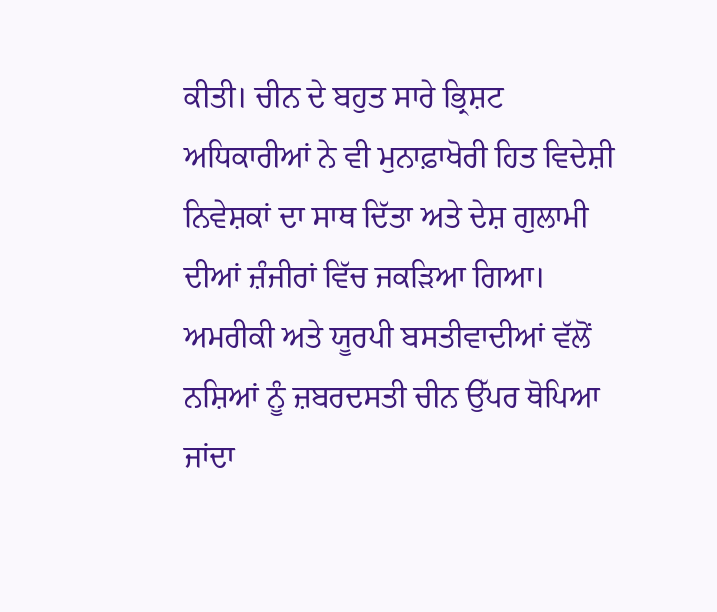ਕੀਤੀ। ਚੀਨ ਦੇ ਬਹੁਤ ਸਾਰੇ ਭ੍ਰਿਸ਼ਟ ਅਧਿਕਾਰੀਆਂ ਨੇ ਵੀ ਮੁਨਾਫ਼ਾਖੋਰੀ ਹਿਤ ਵਿਦੇਸ਼ੀ ਨਿਵੇਸ਼ਕਾਂ ਦਾ ਸਾਥ ਦਿੱਤਾ ਅਤੇ ਦੇਸ਼ ਗੁਲਾਮੀ ਦੀਆਂ ਜ਼ੰਜੀਰਾਂ ਵਿੱਚ ਜਕੜਿਆ ਗਿਆ।
ਅਮਰੀਕੀ ਅਤੇ ਯੂਰਪੀ ਬਸਤੀਵਾਦੀਆਂ ਵੱਲੋਂ ਨਸ਼ਿਆਂ ਨੂੰ ਜ਼ਬਰਦਸਤੀ ਚੀਨ ਉੱਪਰ ਥੋਪਿਆ ਜਾਂਦਾ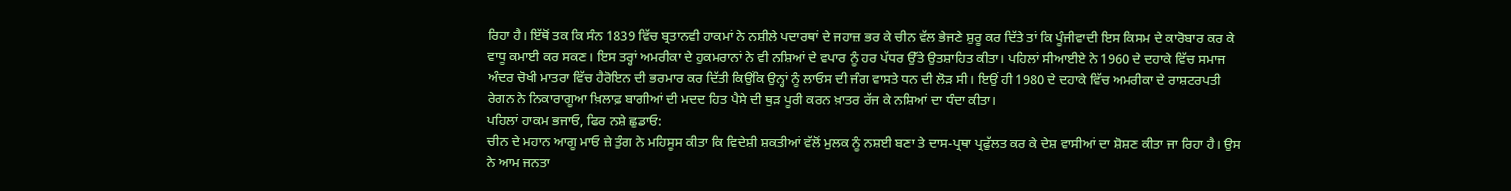ਰਿਹਾ ਹੈ। ਇੱਥੋਂ ਤਕ ਕਿ ਸੰਨ 1839 ਵਿੱਚ ਬ੍ਰਤਾਨਵੀ ਹਾਕਮਾਂ ਨੇ ਨਸ਼ੀਲੇ ਪਦਾਰਥਾਂ ਦੇ ਜਹਾਜ਼ ਭਰ ਕੇ ਚੀਨ ਵੱਲ ਭੇਜਣੇ ਸ਼ੁਰੂ ਕਰ ਦਿੱਤੇ ਤਾਂ ਕਿ ਪੂੰਜੀਵਾਦੀ ਇਸ ਕਿਸਮ ਦੇ ਕਾਰੋਬਾਰ ਕਰ ਕੇ ਵਾਧੂ ਕਮਾਈ ਕਰ ਸਕਣ। ਇਸ ਤਰ੍ਹਾਂ ਅਮਰੀਕਾ ਦੇ ਹੁਕਮਰਾਨਾਂ ਨੇ ਵੀ ਨਸ਼ਿਆਂ ਦੇ ਵਪਾਰ ਨੂੰ ਹਰ ਪੱਧਰ ਉੱਤੇ ਉਤਸ਼ਾਹਿਤ ਕੀਤਾ। ਪਹਿਲਾਂ ਸੀਆਈਏ ਨੇ 1960 ਦੇ ਦਹਾਕੇ ਵਿੱਚ ਸਮਾਜ ਅੰਦਰ ਚੋਖੀ ਮਾਤਰਾ ਵਿੱਚ ਹੈਰੋਇਨ ਦੀ ਭਰਮਾਰ ਕਰ ਦਿੱਤੀ ਕਿਉਂਕਿ ਉਨ੍ਹਾਂ ਨੂੰ ਲਾਓਸ ਦੀ ਜੰਗ ਵਾਸਤੇ ਧਨ ਦੀ ਲੋੜ ਸੀ। ਇਉਂ ਹੀ 1980 ਦੇ ਦਹਾਕੇ ਵਿੱਚ ਅਮਰੀਕਾ ਦੇ ਰਾਸ਼ਟਰਪਤੀ ਰੇਗਨ ਨੇ ਨਿਕਾਰਾਗੂਆ ਖ਼ਿਲਾਫ਼ ਬਾਗੀਆਂ ਦੀ ਮਦਦ ਹਿਤ ਪੈਸੇ ਦੀ ਥੁੜ ਪੂਰੀ ਕਰਨ ਖ਼ਾਤਰ ਰੱਜ ਕੇ ਨਸ਼ਿਆਂ ਦਾ ਧੰਦਾ ਕੀਤਾ।
ਪਹਿਲਾਂ ਹਾਕਮ ਭਜਾਓ, ਫਿਰ ਨਸ਼ੇ ਛੁਡਾਓ:
ਚੀਨ ਦੇ ਮਹਾਨ ਆਗੂ ਮਾਓ ਜ਼ੇ ਤੁੰਗ ਨੇ ਮਹਿਸੂਸ ਕੀਤਾ ਕਿ ਵਿਦੇਸ਼ੀ ਸ਼ਕਤੀਆਂ ਵੱਲੋਂ ਮੁਲਕ ਨੂੰ ਨਸ਼ਈ ਬਣਾ ਤੇ ਦਾਸ-ਪ੍ਰਥਾ ਪ੍ਰਫੁੱਲਤ ਕਰ ਕੇ ਦੇਸ਼ ਵਾਸੀਆਂ ਦਾ ਸ਼ੋਸ਼ਣ ਕੀਤਾ ਜਾ ਰਿਹਾ ਹੈ। ਉਸ ਨੇ ਆਮ ਜਨਤਾ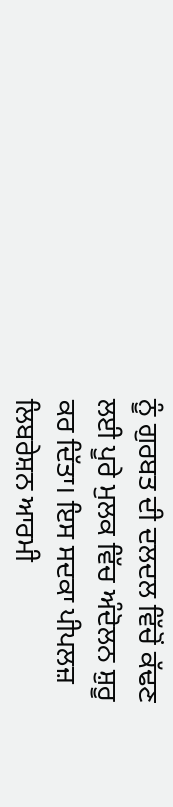ਨੂੰ ਗੁਰਬਤ ਦੀ ਦਲਦਲ ਵਿੱਚੋਂ ਕੱਢਣ ਲਈ ਪੂਰੇ ਮੁਲਕ ਵਿੱਚ ਅੰਦੋਲਨ ਸ਼ੁਰੂ ਕਰ ਦਿੱਤਾ। ਇਸ ਸਦਕਾ ਪੀਪਲਜ਼ ਲਿਬਰੇਸ਼ਨ ਆਰਮੀ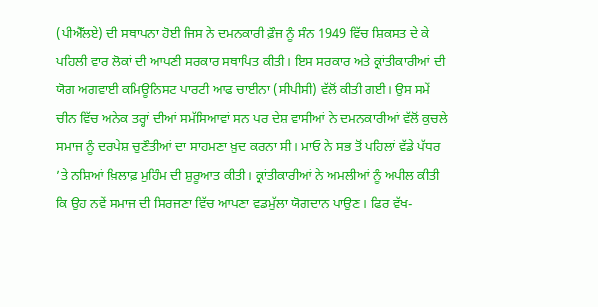(ਪੀਐੱਲਏ) ਦੀ ਸਥਾਪਨਾ ਹੋਈ ਜਿਸ ਨੇ ਦਮਨਕਾਰੀ ਫ਼ੌਜ ਨੂੰ ਸੰਨ 1949 ਵਿੱਚ ਸ਼ਿਕਸਤ ਦੇ ਕੇ ਪਹਿਲੀ ਵਾਰ ਲੋਕਾਂ ਦੀ ਆਪਣੀ ਸਰਕਾਰ ਸਥਾਪਿਤ ਕੀਤੀ। ਇਸ ਸਰਕਾਰ ਅਤੇ ਕ੍ਰਾਂਤੀਕਾਰੀਆਂ ਦੀ ਯੋਗ ਅਗਵਾਈ ਕਮਿਊਨਿਸਟ ਪਾਰਟੀ ਆਫ ਚਾਈਨਾ (ਸੀਪੀਸੀ) ਵੱਲੋਂ ਕੀਤੀ ਗਈ। ਉਸ ਸਮੇਂ ਚੀਨ ਵਿੱਚ ਅਨੇਕ ਤਰ੍ਹਾਂ ਦੀਆਂ ਸਮੱਸਿਆਵਾਂ ਸਨ ਪਰ ਦੇਸ਼ ਵਾਸੀਆਂ ਨੇ ਦਮਨਕਾਰੀਆਂ ਵੱਲੋਂ ਕੁਚਲੇ ਸਮਾਜ ਨੂੰ ਦਰਪੇਸ਼ ਚੁਣੌਤੀਆਂ ਦਾ ਸਾਹਮਣਾ ਖ਼ੁਦ ਕਰਨਾ ਸੀ। ਮਾਓ ਨੇ ਸਭ ਤੋਂ ਪਹਿਲਾਂ ਵੱਡੇ ਪੱਧਰ ’ਤੇ ਨਸ਼ਿਆਂ ਖ਼ਿਲਾਫ਼ ਮੁਹਿੰਮ ਦੀ ਸ਼ੁਰੂਆਤ ਕੀਤੀ। ਕ੍ਰਾਂਤੀਕਾਰੀਆਂ ਨੇ ਅਮਲੀਆਂ ਨੂੰ ਅਪੀਲ ਕੀਤੀ ਕਿ ਉਹ ਨਵੇਂ ਸਮਾਜ ਦੀ ਸਿਰਜਣਾ ਵਿੱਚ ਆਪਣਾ ਵਡਮੁੱਲਾ ਯੋਗਦਾਨ ਪਾਉਣ। ਫਿਰ ਵੱਖ-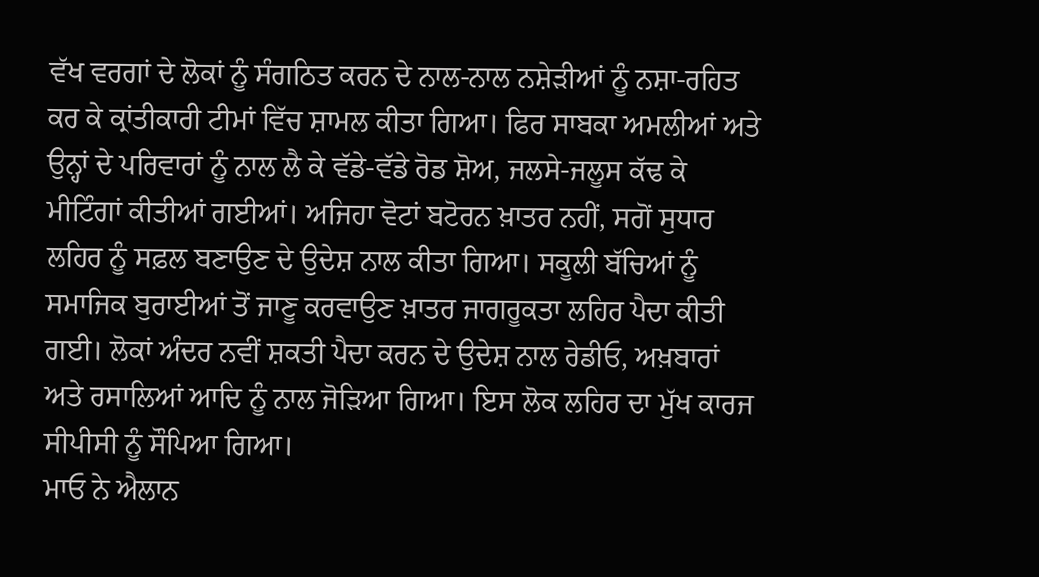ਵੱਖ ਵਰਗਾਂ ਦੇ ਲੋਕਾਂ ਨੂੰ ਸੰਗਠਿਤ ਕਰਨ ਦੇ ਨਾਲ-ਨਾਲ ਨਸ਼ੇੜੀਆਂ ਨੂੰ ਨਸ਼ਾ-ਰਹਿਤ ਕਰ ਕੇ ਕ੍ਰਾਂਤੀਕਾਰੀ ਟੀਮਾਂ ਵਿੱਚ ਸ਼ਾਮਲ ਕੀਤਾ ਗਿਆ। ਫਿਰ ਸਾਬਕਾ ਅਮਲੀਆਂ ਅਤੇ ਉਨ੍ਹਾਂ ਦੇ ਪਰਿਵਾਰਾਂ ਨੂੰ ਨਾਲ ਲੈ ਕੇ ਵੱਡੇ-ਵੱਡੇ ਰੋਡ ਸ਼ੋਅ, ਜਲਸੇ-ਜਲੂਸ ਕੱਢ ਕੇ ਮੀਟਿੰਗਾਂ ਕੀਤੀਆਂ ਗਈਆਂ। ਅਜਿਹਾ ਵੋਟਾਂ ਬਟੋਰਨ ਖ਼ਾਤਰ ਨਹੀਂ, ਸਗੋਂ ਸੁਧਾਰ ਲਹਿਰ ਨੂੰ ਸਫ਼ਲ ਬਣਾਉਣ ਦੇ ਉਦੇਸ਼ ਨਾਲ ਕੀਤਾ ਗਿਆ। ਸਕੂਲੀ ਬੱਚਿਆਂ ਨੂੰ ਸਮਾਜਿਕ ਬੁਰਾਈਆਂ ਤੋਂ ਜਾਣੂ ਕਰਵਾਉਣ ਖ਼ਾਤਰ ਜਾਗਰੂਕਤਾ ਲਹਿਰ ਪੈਦਾ ਕੀਤੀ ਗਈ। ਲੋਕਾਂ ਅੰਦਰ ਨਵੀਂ ਸ਼ਕਤੀ ਪੈਦਾ ਕਰਨ ਦੇ ਉਦੇਸ਼ ਨਾਲ ਰੇਡੀਓ, ਅਖ਼ਬਾਰਾਂ ਅਤੇ ਰਸਾਲਿਆਂ ਆਦਿ ਨੂੰ ਨਾਲ ਜੋੜਿਆ ਗਿਆ। ਇਸ ਲੋਕ ਲਹਿਰ ਦਾ ਮੁੱਖ ਕਾਰਜ ਸੀਪੀਸੀ ਨੂੰ ਸੌਪਿਆ ਗਿਆ।
ਮਾਓ ਨੇ ਐਲਾਨ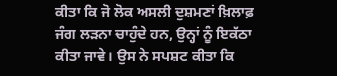ਕੀਤਾ ਕਿ ਜੋ ਲੋਕ ਅਸਲੀ ਦੁਸ਼ਮਣਾਂ ਖ਼ਿਲਾਫ਼ ਜੰਗ ਲੜਨਾ ਚਾਹੁੰਦੇ ਹਨ, ਉਨ੍ਹਾਂ ਨੂੰ ਇਕੱਠਾ ਕੀਤਾ ਜਾਵੇ। ਉਸ ਨੇ ਸਪਸ਼ਟ ਕੀਤਾ ਕਿ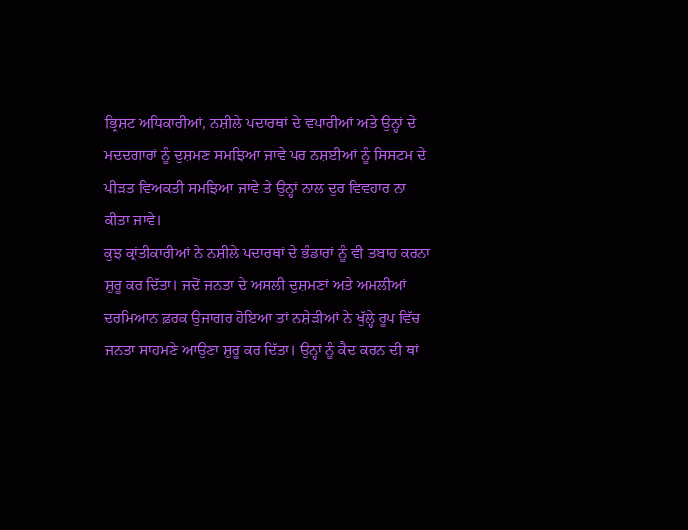ਭ੍ਰਿਸ਼ਟ ਅਧਿਕਾਰੀਆਂ, ਨਸ਼ੀਲੇ ਪਦਾਰਥਾਂ ਦੇ ਵਪਾਰੀਆਂ ਅਤੇ ਉਨ੍ਹਾਂ ਦੇ ਮਦਦਗਾਰਾਂ ਨੂੰ ਦੁਸ਼ਮਣ ਸਮਝਿਆ ਜਾਵੇ ਪਰ ਨਸ਼ਈਆਂ ਨੂੰ ਸਿਸਟਮ ਦੇ ਪੀੜਤ ਵਿਅਕਤੀ ਸਮਝਿਆ ਜਾਵੇ ਤੇ ਉਨ੍ਹਾਂ ਨਾਲ ਦੁਰ ਵਿਵਹਾਰ ਨਾ ਕੀਤਾ ਜਾਵੇ।
ਕੁਝ ਕ੍ਰਾਂਤੀਕਾਰੀਆਂ ਨੇ ਨਸ਼ੀਲੇ ਪਦਾਰਥਾਂ ਦੇ ਭੰਡਾਰਾਂ ਨੂੰ ਵੀ ਤਬਾਹ ਕਰਨਾ ਸ਼ੁਰੂ ਕਰ ਦਿੱਤਾ। ਜਦੋਂ ਜਨਤਾ ਦੇ ਅਸਲੀ ਦੁਸ਼ਮਣਾਂ ਅਤੇ ਅਮਲੀਆਂ ਦਰਮਿਆਨ ਫ਼ਰਕ ਉਜਾਗਰ ਹੋਇਆ ਤਾਂ ਨਸ਼ੇੜੀਆਂ ਨੇ ਖੁੱਲ੍ਹੇ ਰੂਪ ਵਿੱਚ ਜਨਤਾ ਸਾਹਮਣੇ ਆਉਣਾ ਸ਼ੁਰੂ ਕਰ ਦਿੱਤਾ। ਉਨ੍ਹਾਂ ਨੂੰ ਕੈਦ ਕਰਨ ਦੀ ਥਾਂ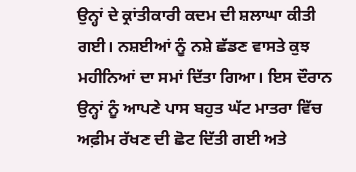ਉਨ੍ਹਾਂ ਦੇ ਕ੍ਰਾਂਤੀਕਾਰੀ ਕਦਮ ਦੀ ਸ਼ਲਾਘਾ ਕੀਤੀ ਗਈ। ਨਸ਼ਈਆਂ ਨੂੰ ਨਸ਼ੇ ਛੱਡਣ ਵਾਸਤੇ ਕੁਝ ਮਹੀਨਿਆਂ ਦਾ ਸਮਾਂ ਦਿੱਤਾ ਗਿਆ। ਇਸ ਦੌਰਾਨ ਉਨ੍ਹਾਂ ਨੂੰ ਆਪਣੇ ਪਾਸ ਬਹੁਤ ਘੱਟ ਮਾਤਰਾ ਵਿੱਚ ਅਫ਼ੀਮ ਰੱਖਣ ਦੀ ਛੋਟ ਦਿੱਤੀ ਗਈ ਅਤੇ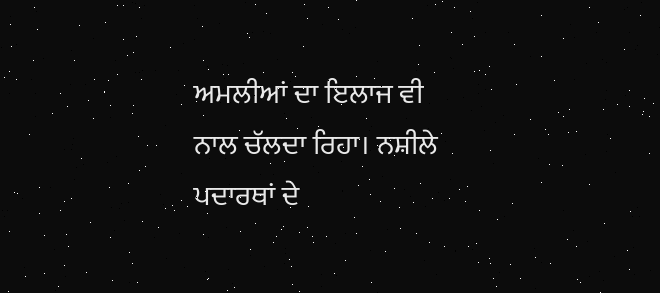ਅਮਲੀਆਂ ਦਾ ਇਲਾਜ ਵੀ ਨਾਲ ਚੱਲਦਾ ਰਿਹਾ। ਨਸ਼ੀਲੇ ਪਦਾਰਥਾਂ ਦੇ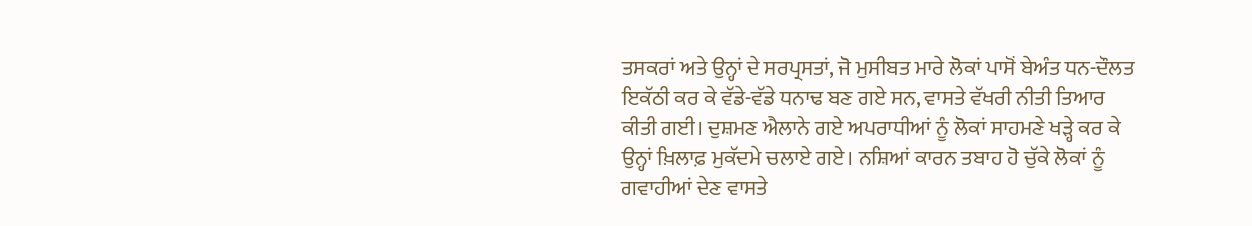ਤਸਕਰਾਂ ਅਤੇ ਉਨ੍ਹਾਂ ਦੇ ਸਰਪ੍ਰਸਤਾਂ, ਜੋ ਮੁਸੀਬਤ ਮਾਰੇ ਲੋਕਾਂ ਪਾਸੋਂ ਬੇਅੰਤ ਧਨ-ਦੌਲਤ ਇਕੱਠੀ ਕਰ ਕੇ ਵੱਡੇ-ਵੱਡੇ ਧਨਾਢ ਬਣ ਗਏ ਸਨ, ਵਾਸਤੇ ਵੱਖਰੀ ਨੀਤੀ ਤਿਆਰ ਕੀਤੀ ਗਈ। ਦੁਸ਼ਮਣ ਐਲਾਨੇ ਗਏ ਅਪਰਾਧੀਆਂ ਨੂੰ ਲੋਕਾਂ ਸਾਹਮਣੇ ਖੜ੍ਹੇ ਕਰ ਕੇ ਉਨ੍ਹਾਂ ਖ਼ਿਲਾਫ਼ ਮੁਕੱਦਮੇ ਚਲਾਏ ਗਏ। ਨਸ਼ਿਆਂ ਕਾਰਨ ਤਬਾਹ ਹੋ ਚੁੱਕੇ ਲੋਕਾਂ ਨੂੰ ਗਵਾਹੀਆਂ ਦੇਣ ਵਾਸਤੇ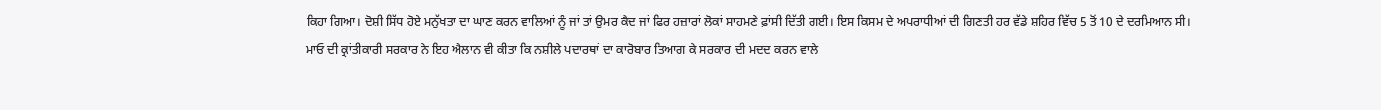ਕਿਹਾ ਗਿਆ। ਦੋਸ਼ੀ ਸਿੱਧ ਹੋਏ ਮਨੁੱਖਤਾ ਦਾ ਘਾਣ ਕਰਨ ਵਾਲਿਆਂ ਨੂੰ ਜਾਂ ਤਾਂ ਉਮਰ ਕੈਦ ਜਾਂ ਫਿਰ ਹਜ਼ਾਰਾਂ ਲੋਕਾਂ ਸਾਹਮਣੇ ਫ਼ਾਂਸੀ ਦਿੱਤੀ ਗਈ। ਇਸ ਕਿਸਮ ਦੇ ਅਪਰਾਧੀਆਂ ਦੀ ਗਿਣਤੀ ਹਰ ਵੱਡੇ ਸ਼ਹਿਰ ਵਿੱਚ 5 ਤੋਂ 10 ਦੇ ਦਰਮਿਆਨ ਸੀ।
ਮਾਓ ਦੀ ਕ੍ਰਾਂਤੀਕਾਰੀ ਸਰਕਾਰ ਨੇ ਇਹ ਐਲਾਨ ਵੀ ਕੀਤਾ ਕਿ ਨਸ਼ੀਲੇ ਪਦਾਰਥਾਂ ਦਾ ਕਾਰੋਬਾਰ ਤਿਆਗ ਕੇ ਸਰਕਾਰ ਦੀ ਮਦਦ ਕਰਨ ਵਾਲੇ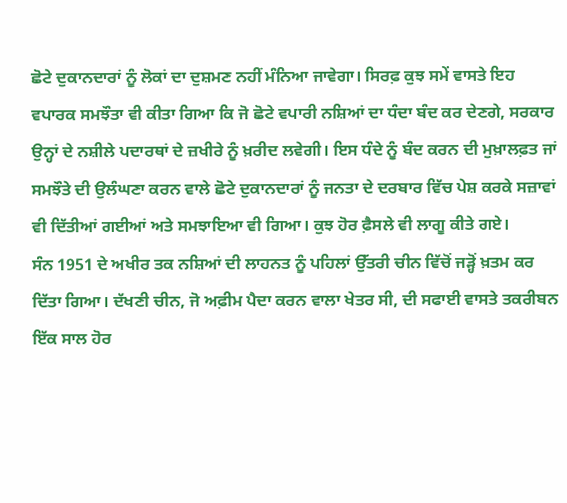ਛੋਟੇ ਦੁਕਾਨਦਾਰਾਂ ਨੂੰ ਲੋਕਾਂ ਦਾ ਦੁਸ਼ਮਣ ਨਹੀਂ ਮੰਨਿਆ ਜਾਵੇਗਾ। ਸਿਰਫ਼ ਕੁਝ ਸਮੇਂ ਵਾਸਤੇ ਇਹ ਵਪਾਰਕ ਸਮਝੌਤਾ ਵੀ ਕੀਤਾ ਗਿਆ ਕਿ ਜੋ ਛੋਟੇ ਵਪਾਰੀ ਨਸ਼ਿਆਂ ਦਾ ਧੰਦਾ ਬੰਦ ਕਰ ਦੇਣਗੇ, ਸਰਕਾਰ ਉਨ੍ਹਾਂ ਦੇ ਨਸ਼ੀਲੇ ਪਦਾਰਥਾਂ ਦੇ ਜ਼ਖੀਰੇ ਨੂੰ ਖ਼ਰੀਦ ਲਵੇਗੀ। ਇਸ ਧੰਦੇ ਨੂੰ ਬੰਦ ਕਰਨ ਦੀ ਮੁਖ਼ਾਲਫ਼ਤ ਜਾਂ ਸਮਝੌਤੇ ਦੀ ਉਲੰਘਣਾ ਕਰਨ ਵਾਲੇ ਛੋਟੇ ਦੁਕਾਨਦਾਰਾਂ ਨੂੰ ਜਨਤਾ ਦੇ ਦਰਬਾਰ ਵਿੱਚ ਪੇਸ਼ ਕਰਕੇ ਸਜ਼ਾਵਾਂ ਵੀ ਦਿੱਤੀਆਂ ਗਈਆਂ ਅਤੇ ਸਮਝਾਇਆ ਵੀ ਗਿਆ। ਕੁਝ ਹੋਰ ਫ਼ੈਸਲੇ ਵੀ ਲਾਗੂ ਕੀਤੇ ਗਏ।
ਸੰਨ 1951 ਦੇ ਅਖੀਰ ਤਕ ਨਸ਼ਿਆਂ ਦੀ ਲਾਹਨਤ ਨੂੰ ਪਹਿਲਾਂ ਉੱਤਰੀ ਚੀਨ ਵਿੱਚੋਂ ਜੜ੍ਹੋਂ ਖ਼ਤਮ ਕਰ ਦਿੱਤਾ ਗਿਆ। ਦੱਖਣੀ ਚੀਨ, ਜੋ ਅਫ਼ੀਮ ਪੈਦਾ ਕਰਨ ਵਾਲਾ ਖੇਤਰ ਸੀ, ਦੀ ਸਫਾਈ ਵਾਸਤੇ ਤਕਰੀਬਨ ਇੱਕ ਸਾਲ ਹੋਰ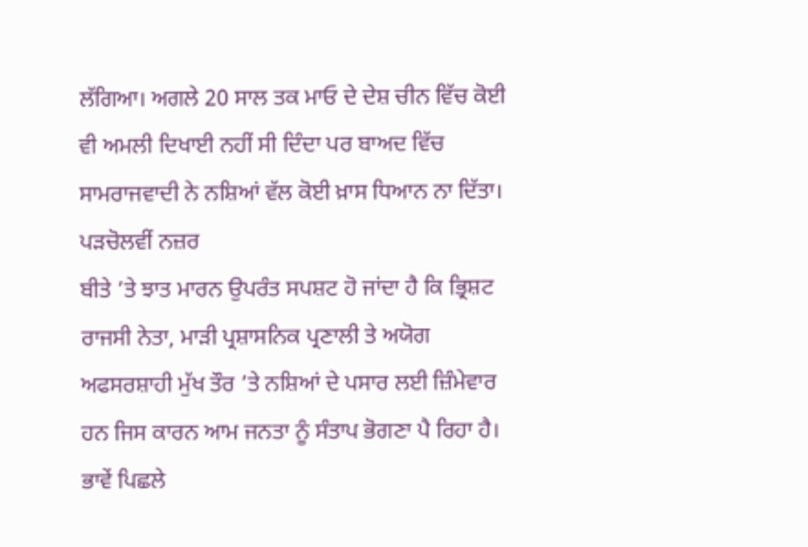ਲੱਗਿਆ। ਅਗਲੇ 20 ਸਾਲ ਤਕ ਮਾਓ ਦੇ ਦੇਸ਼ ਚੀਨ ਵਿੱਚ ਕੋਈ ਵੀ ਅਮਲੀ ਦਿਖਾਈ ਨਹੀਂ ਸੀ ਦਿੰਦਾ ਪਰ ਬਾਅਦ ਵਿੱਚ ਸਾਮਰਾਜਵਾਦੀ ਨੇ ਨਸ਼ਿਆਂ ਵੱਲ ਕੋਈ ਖ਼ਾਸ ਧਿਆਨ ਨਾ ਦਿੱਤਾ।
ਪੜਚੋਲਵੀਂ ਨਜ਼ਰ
ਬੀਤੇ ’ਤੇ ਝਾਤ ਮਾਰਨ ਉਪਰੰਤ ਸਪਸ਼ਟ ਹੋ ਜਾਂਦਾ ਹੈ ਕਿ ਭ੍ਰਿਸ਼ਟ ਰਾਜਸੀ ਨੇਤਾ, ਮਾੜੀ ਪ੍ਰਸ਼ਾਸਨਿਕ ਪ੍ਰਣਾਲੀ ਤੇ ਅਯੋਗ ਅਫਸਰਸ਼ਾਹੀ ਮੁੱਖ ਤੌਰ ’ਤੇ ਨਸ਼ਿਆਂ ਦੇ ਪਸਾਰ ਲਈ ਜ਼ਿੰਮੇਵਾਰ ਹਨ ਜਿਸ ਕਾਰਨ ਆਮ ਜਨਤਾ ਨੂੰ ਸੰਤਾਪ ਭੋਗਣਾ ਪੈ ਰਿਹਾ ਹੈ। ਭਾਵੇਂ ਪਿਛਲੇ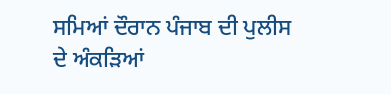ਸਮਿਆਂ ਦੌਰਾਨ ਪੰਜਾਬ ਦੀ ਪੁਲੀਸ ਦੇ ਅੰਕੜਿਆਂ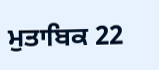ਮੁਤਾਬਿਕ 22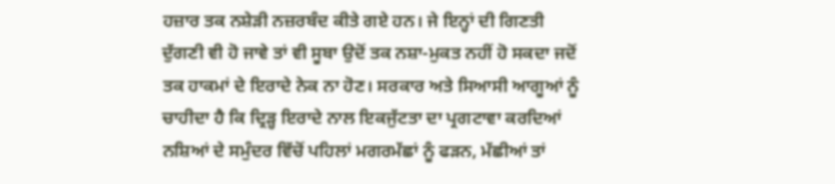ਹਜ਼ਾਰ ਤਕ ਨਸ਼ੇੜੀ ਨਜ਼ਰਬੰਦ ਕੀਤੇ ਗਏ ਹਨ। ਜੇ ਇਨ੍ਹਾਂ ਦੀ ਗਿਣਤੀ ਦੁੱਗਣੀ ਵੀ ਹੋ ਜਾਵੇ ਤਾਂ ਵੀ ਸੂਬਾ ਉਦੋਂ ਤਕ ਨਸ਼ਾ-ਮੁਕਤ ਨਹੀਂ ਹੋ ਸਕਦਾ ਜਦੋਂ ਤਕ ਹਾਕਮਾਂ ਦੇ ਇਰਾਦੇ ਨੇਕ ਨਾ ਹੋਣ। ਸਰਕਾਰ ਅਤੇ ਸਿਆਸੀ ਆਗੂਆਂ ਨੂੰ ਚਾਹੀਦਾ ਹੈ ਕਿ ਦ੍ਰਿੜ੍ਹ ਇਰਾਦੇ ਨਾਲ ਇਕਜੁੱਟਤਾ ਦਾ ਪ੍ਰਗਟਾਵਾ ਕਰਦਿਆਂ ਨਸ਼ਿਆਂ ਦੇ ਸਮੁੰਦਰ ਵਿੱਚੋਂ ਪਹਿਲਾਂ ਮਗਰਮੱਛਾਂ ਨੂੰ ਫੜਨ, ਮੱਛੀਆਂ ਤਾਂ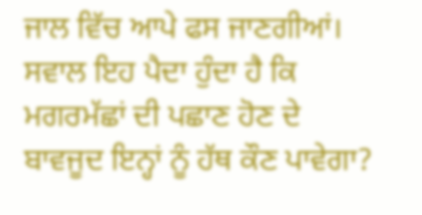ਜਾਲ ਵਿੱਚ ਆਪੇ ਫਸ ਜਾਣਗੀਆਂ।
ਸਵਾਲ ਇਹ ਪੈਦਾ ਹੁੰਦਾ ਹੈ ਕਿ ਮਗਰਮੱਛਾਂ ਦੀ ਪਛਾਣ ਹੋਣ ਦੇ ਬਾਵਜੂਦ ਇਨ੍ਹਾਂ ਨੂੰ ਹੱਥ ਕੌਣ ਪਾਵੇਗਾ?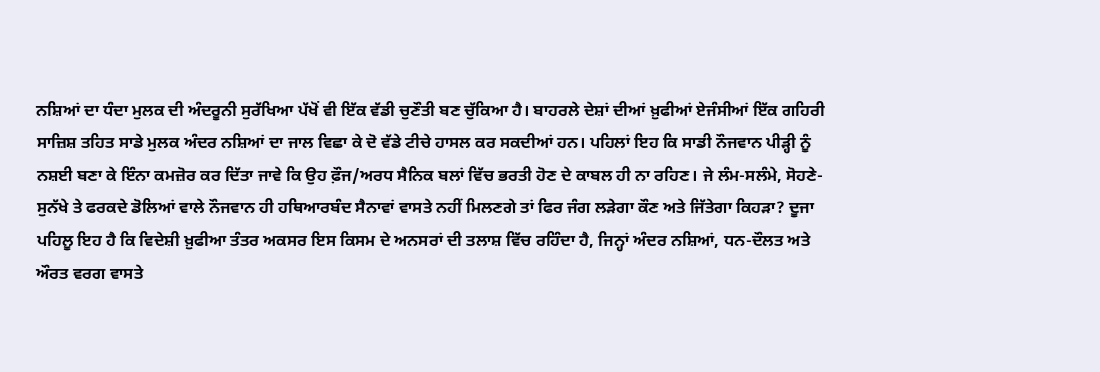ਨਸ਼ਿਆਂ ਦਾ ਧੰਦਾ ਮੁਲਕ ਦੀ ਅੰਦਰੂਨੀ ਸੁਰੱਖਿਆ ਪੱਖੋਂ ਵੀ ਇੱਕ ਵੱਡੀ ਚੁਣੌਤੀ ਬਣ ਚੁੱਕਿਆ ਹੈ। ਬਾਹਰਲੇ ਦੇਸ਼ਾਂ ਦੀਆਂ ਖ਼ੁਫੀਆਂ ਏਜੰਸੀਆਂ ਇੱਕ ਗਹਿਰੀ ਸਾਜ਼ਿਸ਼ ਤਹਿਤ ਸਾਡੇ ਮੁਲਕ ਅੰਦਰ ਨਸ਼ਿਆਂ ਦਾ ਜਾਲ ਵਿਛਾ ਕੇ ਦੋ ਵੱਡੇ ਟੀਚੇ ਹਾਸਲ ਕਰ ਸਕਦੀਆਂ ਹਨ। ਪਹਿਲਾਂ ਇਹ ਕਿ ਸਾਡੀ ਨੌਜਵਾਨ ਪੀੜ੍ਹੀ ਨੂੰ ਨਸ਼ਈ ਬਣਾ ਕੇ ਇੰਨਾ ਕਮਜ਼ੋਰ ਕਰ ਦਿੱਤਾ ਜਾਵੇ ਕਿ ਉਹ ਫ਼ੌਜ/ਅਰਧ ਸੈਨਿਕ ਬਲਾਂ ਵਿੱਚ ਭਰਤੀ ਹੋਣ ਦੇ ਕਾਬਲ ਹੀ ਨਾ ਰਹਿਣ। ਜੇ ਲੰਮ-ਸਲੰਮੇ, ਸੋਹਣੇ-ਸੁਨੱਖੇ ਤੇ ਫਰਕਦੇ ਡੋਲਿਆਂ ਵਾਲੇ ਨੌਜਵਾਨ ਹੀ ਹਥਿਆਰਬੰਦ ਸੈਨਾਵਾਂ ਵਾਸਤੇ ਨਹੀਂ ਮਿਲਣਗੇ ਤਾਂ ਫਿਰ ਜੰਗ ਲੜੇਗਾ ਕੌਣ ਅਤੇ ਜਿੱਤੇਗਾ ਕਿਹੜਾ? ਦੂਜਾ ਪਹਿਲੂ ਇਹ ਹੈ ਕਿ ਵਿਦੇਸ਼ੀ ਖ਼ੁਫੀਆ ਤੰਤਰ ਅਕਸਰ ਇਸ ਕਿਸਮ ਦੇ ਅਨਸਰਾਂ ਦੀ ਤਲਾਸ਼ ਵਿੱਚ ਰਹਿੰਦਾ ਹੈ, ਜਿਨ੍ਹਾਂ ਅੰਦਰ ਨਸ਼ਿਆਂ, ਧਨ-ਦੌਲਤ ਅਤੇ ਔਰਤ ਵਰਗ ਵਾਸਤੇ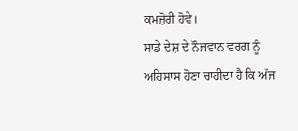ਕਮਜ਼ੋਰੀ ਹੋਵੇ।
ਸਾਡੇ ਦੇਸ਼ ਦੇ ਨੌਜਵਾਨ ਵਰਗ ਨੂੰ ਅਹਿਸਾਸ ਹੋਣਾ ਚਾਹੀਦਾ ਹੈ ਕਿ ਅੱਜ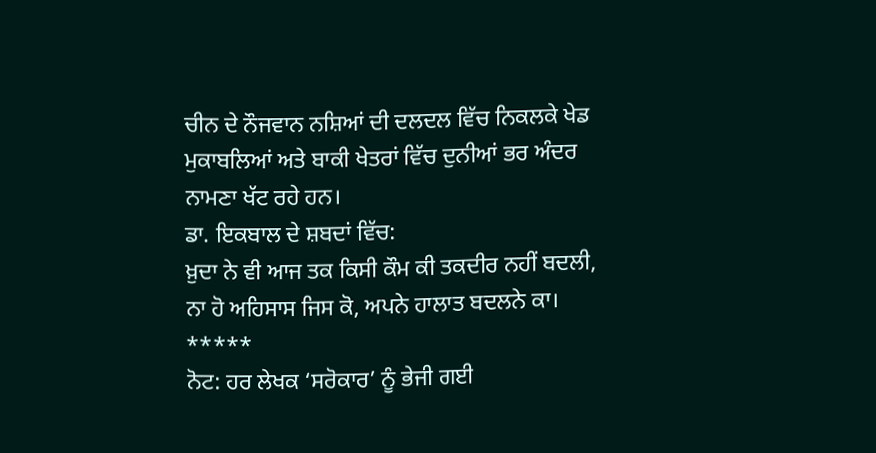ਚੀਨ ਦੇ ਨੌਜਵਾਨ ਨਸ਼ਿਆਂ ਦੀ ਦਲਦਲ ਵਿੱਚ ਨਿਕਲਕੇ ਖੇਡ ਮੁਕਾਬਲਿਆਂ ਅਤੇ ਬਾਕੀ ਖੇਤਰਾਂ ਵਿੱਚ ਦੁਨੀਆਂ ਭਰ ਅੰਦਰ ਨਾਮਣਾ ਖੱਟ ਰਹੇ ਹਨ।
ਡਾ. ਇਕਬਾਲ ਦੇ ਸ਼ਬਦਾਂ ਵਿੱਚ:
ਖ਼ੁਦਾ ਨੇ ਵੀ ਆਜ ਤਕ ਕਿਸੀ ਕੌਮ ਕੀ ਤਕਦੀਰ ਨਹੀਂ ਬਦਲੀ,
ਨਾ ਹੋ ਅਹਿਸਾਸ ਜਿਸ ਕੋ, ਅਪਨੇ ਹਾਲਾਤ ਬਦਲਨੇ ਕਾ।
*****
ਨੋਟ: ਹਰ ਲੇਖਕ ‘ਸਰੋਕਾਰ’ ਨੂੰ ਭੇਜੀ ਗਈ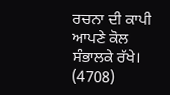ਰਚਨਾ ਦੀ ਕਾਪੀ ਆਪਣੇ ਕੋਲ ਸੰਭਾਲਕੇ ਰੱਖੇ।
(4708)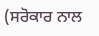(ਸਰੋਕਾਰ ਨਾਲ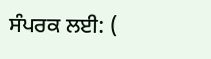ਸੰਪਰਕ ਲਈ: (